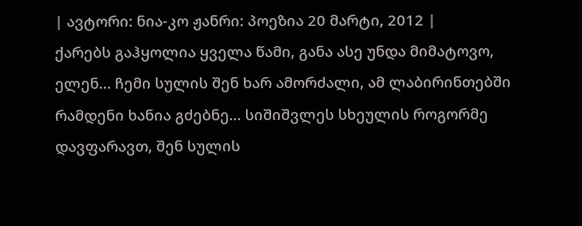| ავტორი: ნია-კო ჟანრი: პოეზია 20 მარტი, 2012 |
ქარებს გაჰყოლია ყველა წამი, განა ასე უნდა მიმატოვო, ელენ... ჩემი სულის შენ ხარ ამორძალი, ამ ლაბირინთებში რამდენი ხანია გძებნე... სიშიშვლეს სხეულის როგორმე დავფარავთ, შენ სულის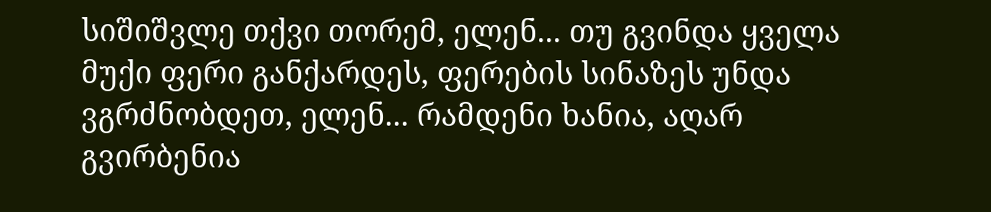სიშიშვლე თქვი თორემ, ელენ... თუ გვინდა ყველა მუქი ფერი განქარდეს, ფერების სინაზეს უნდა ვგრძნობდეთ, ელენ... რამდენი ხანია, აღარ გვირბენია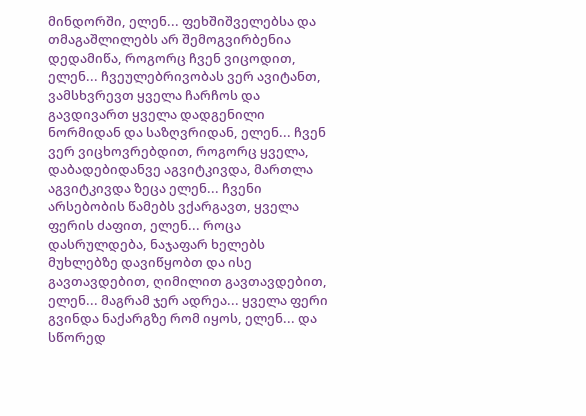მინდორში, ელენ... ფეხშიშველებსა და თმაგაშლილებს არ შემოგვირბენია დედამიწა, როგორც ჩვენ ვიცოდით, ელენ... ჩვეულებრივობას ვერ ავიტანთ, ვამსხვრევთ ყველა ჩარჩოს და გავდივართ ყველა დადგენილი ნორმიდან და საზღვრიდან, ელენ... ჩვენ ვერ ვიცხოვრებდით, როგორც ყველა, დაბადებიდანვე აგვიტკივდა, მართლა აგვიტკივდა ზეცა ელენ... ჩვენი არსებობის წამებს ვქარგავთ, ყველა ფერის ძაფით, ელენ... როცა დასრულდება, ნაჯაფარ ხელებს მუხლებზე დავიწყობთ და ისე გავთავდებით, ღიმილით გავთავდებით, ელენ... მაგრამ ჯერ ადრეა... ყველა ფერი გვინდა ნაქარგზე რომ იყოს, ელენ... და სწორედ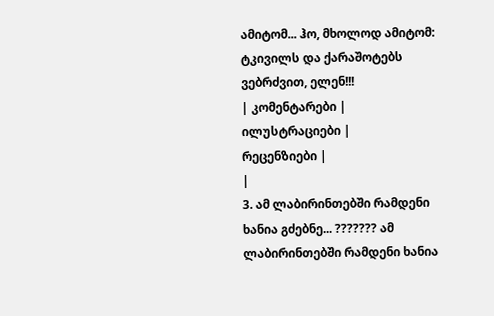ამიტომ... ჰო, მხოლოდ ამიტომ: ტკივილს და ქარაშოტებს ვებრძვით, ელენ!!!
| კომენტარები |
ილუსტრაციები |
რეცენზიები |
|
3. ამ ლაბირინთებში რამდენი ხანია გძებნე... ??????? ამ ლაბირინთებში რამდენი ხანია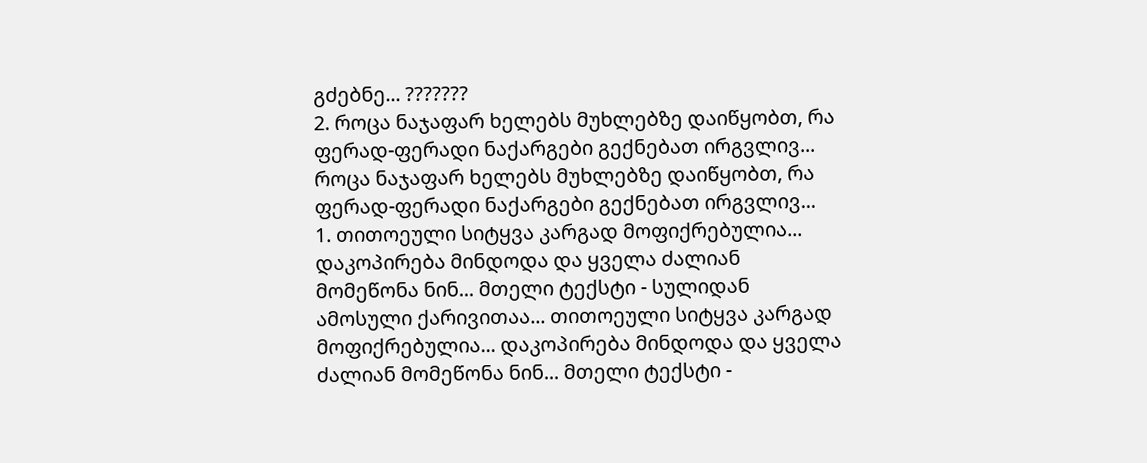გძებნე... ???????
2. როცა ნაჯაფარ ხელებს მუხლებზე დაიწყობთ, რა ფერად-ფერადი ნაქარგები გექნებათ ირგვლივ... როცა ნაჯაფარ ხელებს მუხლებზე დაიწყობთ, რა ფერად-ფერადი ნაქარგები გექნებათ ირგვლივ...
1. თითოეული სიტყვა კარგად მოფიქრებულია... დაკოპირება მინდოდა და ყველა ძალიან მომეწონა ნინ... მთელი ტექსტი - სულიდან ამოსული ქარივითაა... თითოეული სიტყვა კარგად მოფიქრებულია... დაკოპირება მინდოდა და ყველა ძალიან მომეწონა ნინ... მთელი ტექსტი -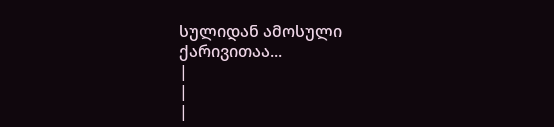სულიდან ამოსული ქარივითაა...
|
|
|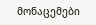მონაცემები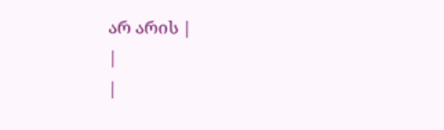არ არის |
|
|